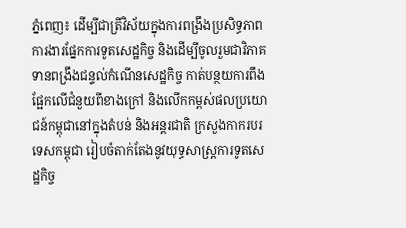ភ្នំពេញ៖ ដើម្បីជាត្រីវិស័យក្នុងការពង្រឹងប្រសិទ្ធភាពការងារផ្នែកការទូតសេដ្ឋកិច្ច និងដើម្បីចូលរួមជាវិភាគទានពង្រឹងជន្ទល់កំណើនសេដ្ឋកិច្ច កាត់បន្ថយការពឹងផ្អែកលើជំនួយពីខាងក្រៅ និងលើកកម្ពស់ផលប្រយោជន៍កម្ពុជានៅក្នុងតំបន់ និងអន្តរជាតិ ក្រសួងកាករបរទេសកម្ពុជា រៀបចំតាក់តែងនូវយុទ្ធសាស្ត្រការទូតសេដ្ឋកិច្ច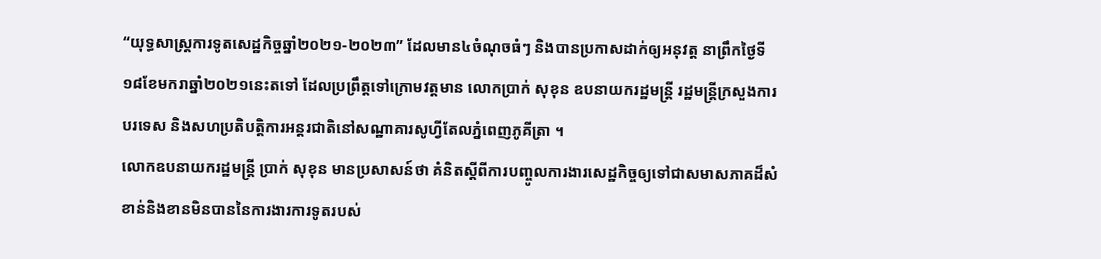“យុទ្ធសាស្រ្តការទូតសេដ្ឋកិច្ចឆ្នាំ២០២១-២០២៣” ដែលមាន៤ចំណុចធំៗ និងបានប្រកាសដាក់ឲ្យអនុវត្ត នាព្រឹកថ្ងៃទី១៨ខែមករាឆ្នាំ២០២១នេះតទៅ ដែលប្រព្រឹត្តទៅក្រោមវត្តមាន លោកប្រាក់ សុខុន ឧបនាយករដ្ឋមន្រ្តី រដ្ឋមន្រ្តីក្រសួងការបរទេស និងសហប្រតិបត្តិការអន្តរជាតិនៅសណ្ឋាគារសូហ្វីតែលភ្នំពេញភូគីត្រា ។
លោកឧបនាយករដ្ឋមន្រ្តី ប្រាក់ សុខុន មានប្រសាសន៍ថា គំនិតស្តីពីការបញ្ចូលការងារសេដ្ឋកិច្ចឲ្យទៅជាសមាសភាគដ៏សំខាន់និងខានមិនបាននៃការងារការទូតរបស់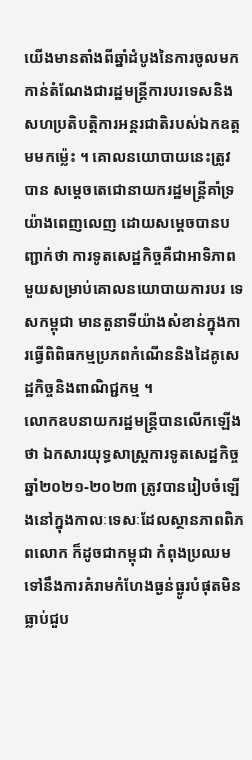យើងមានតាំងពីឆ្នាំដំបូងនៃការចូលមកកាន់តំណែងជារដ្ឋមន្ត្រីការបរទេសនិងសហប្រតិបត្តិការអន្តរជាតិរបស់ឯកឧត្តមមកម្ល៉េះ ។ គោលនយោបាយនេះត្រូវបាន សម្តេចតេជោនាយករដ្ឋមន្ត្រីគាំទ្រយ៉ាងពេញលេញ ដោយសម្តេចបានបញ្ជាក់ថា ការទូតសេដ្ឋកិច្ចគឺជាអាទិភាពមួយសម្រាប់គោលនយោបាយការបរ ទេសកម្ពុជា មានតួនាទីយ៉ាងសំខាន់ក្នុងការធ្វើពិពិធកម្មប្រភពកំណើននិងដៃគូសេដ្ឋកិច្ចនិងពាណិជ្ជកម្ម ។
លោកឧបនាយករដ្ឋមន្រ្តីបានលើកឡើងថា ឯកសារយុទ្ធសាស្រ្តការទូតសេដ្ឋកិច្ចឆ្នាំ២០២១-២០២៣ ត្រូវបានរៀបចំឡើងនៅក្នុងកាលៈទេសៈដែលស្ថានភាពពិភពលោក ក៏ដូចជាកម្ពុជា កំពុងប្រឈមទៅនឹងការគំរាមកំហែងធ្ងន់ធ្ងូរបំផុតមិនធ្លាប់ជួប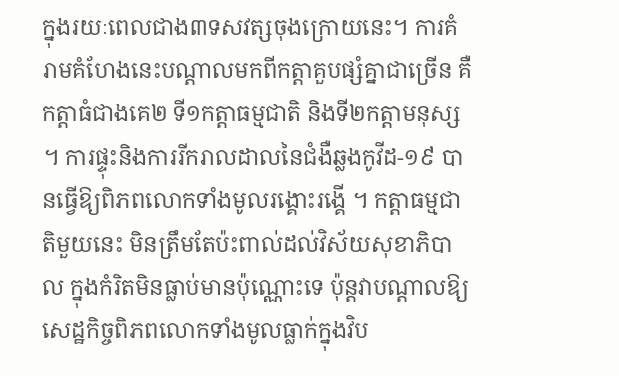ក្នុងរយៈពេលជាង៣ទសវត្សចុងក្រោយនេះ។ ការគំរាមគំហែងនេះបណ្តាលមកពីកត្តាគួបផ្សំគ្នាជាច្រើន គឺកត្តាធំជាងគេ២ ទី១កត្តាធម្មជាតិ និងទី២កត្តាមនុស្ស ។ ការផ្ទុះនិងការរីករាលដាលនៃជំងឺឆ្លងកូវីដ-១៩ បានធ្វើឱ្យពិភពលោកទាំងមូលរង្គោះរង្គើ ។ កត្តាធម្មជាតិមួយនេះ មិនត្រឹមតែប៉ះពាល់ដល់វិស័យសុខាភិបាល ក្នុងកំរិតមិនធ្លាប់មានប៉ុណ្ណោះទេ ប៉ុន្តវាបណ្តាលឱ្យសេដ្ឋកិច្ចពិភពលោកទាំងមូលធ្លាក់ក្នុងវិប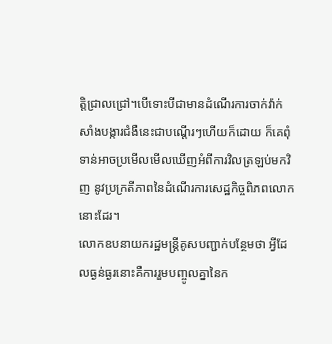ត្តិជ្រាលជ្រៅ។បើទោះបីជាមានដំណើរការចាក់វ៉ាក់សាំងបង្ការជំងឺនេះជាបណ្តើរៗហើយក៏ដោយ ក៏គេពុំទាន់អាចប្រមើលមើលឃើញអំពីការវិលត្រឡប់មកវិញ នូវប្រក្រតីភាពនៃដំណើរការសេដ្ឋកិច្ចពិភពលោកនោះដែរ។
លោកឧបនាយករដ្ឋមន្ត្រីគូសបញ្ជាក់បន្ថែមថា អ្វីដែលធ្ងន់ធ្ងរនោះគឺការរួមបញ្ចូលគ្នានៃក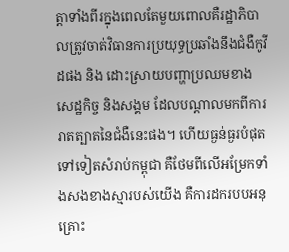ត្តាទាំងពីរក្នុងពេលតែមួយពោលគឺរដ្ឋាភិបាលត្រូវចាត់វិធានការប្រយុទ្ធប្រឆាំងនឹងជំងឺកូវីដផង និង ដោះស្រាយបញ្ហាប្រឈមខាងសេដ្ឋកិច្ច និងសង្គម ដែលបណ្ដាលមកពីការរាតត្បាតនៃជំងឺនេះផង។ ហើយធ្ងន់ធ្ងរបំផុតទៅទៀតសំរាប់កម្ពុជា គឺថែមពីលើអម្រែកទាំងសងខាងស្មារបស់យើង គឺការដករបបអនុគ្រោះ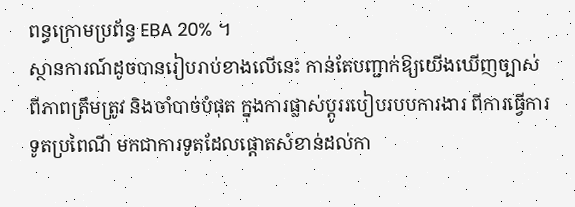ពន្ធក្រោមប្រព័ន្ធ EBA 20% ។
ស្ថានការណ៍ដូចបានរៀបរាប់ខាងលើនេះ កាន់តែបញ្ជាក់ឱ្យយើងឃើញច្បាស់ពីភាពត្រឹមត្រូវ និងចាំបាច់បំផុត ក្នុងការផ្លាស់ប្តូររបៀបរបបការងារ ពីការធ្វើការទូតប្រពៃណី មកជាការទូតដែលផ្តោតសំខាន់ដល់កា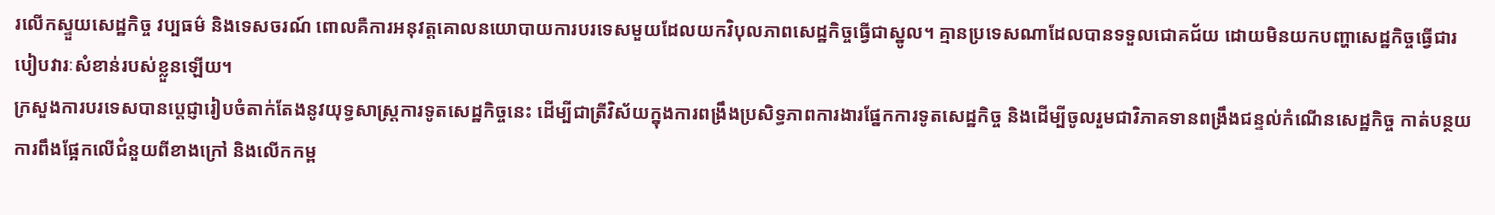រលើកស្ទួយសេដ្ឋកិច្ច វប្បធម៌ និងទេសចរណ៍ ពោលគឺការអនុវត្តគោលនយោបាយការបរទេសមួយដែលយកវិបុលភាពសេដ្ឋកិច្ចធ្វើជាស្នូល។ គ្មានប្រទេសណាដែលបានទទួលជោគជ័យ ដោយមិនយកបញ្ហាសេដ្ឋកិច្ចធ្វើជារបៀបវារៈសំខាន់របស់ខ្លួនឡើយ។
ក្រសួងការបរទេសបានប្តេជ្ញារៀបចំតាក់តែងនូវយុទ្ធសាស្ត្រការទូតសេដ្ឋកិច្ចនេះ ដើម្បីជាត្រីវិស័យក្នុងការពង្រឹងប្រសិទ្ធភាពការងារផ្នែកការទូតសេដ្ឋកិច្ច និងដើម្បីចូលរួមជាវិភាគទានពង្រឹងជន្ទល់កំណើនសេដ្ឋកិច្ច កាត់បន្ថយការពឹងផ្អែកលើជំនួយពីខាងក្រៅ និងលើកកម្ព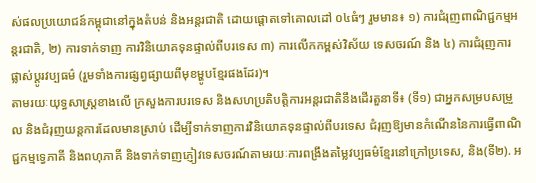ស់ផលប្រយោជន៍កម្ពុជានៅក្នុងតំបន់ និងអន្តរជាតិ ដោយផ្តោតទៅគោលដៅ ០៤ធំៗ រួមមាន៖ ១) ការជំរុញពាណិជ្ជកម្មអន្តរជាតិ, ២) ការទាក់ទាញ ការវិនិយោគទុនផ្ទាល់ពីបរទេស ៣) ការលើកកម្ពស់វិស័យ ទេសចរណ៍ និង ៤) ការជំរុញការផ្លាស់ប្តូរវប្បធម៌ (រួមទាំងការផ្សព្វផ្សាយពីមុខម្ហូបខ្មែរផងដែរ)។
តាមរយៈយុទ្ធសាស្រ្តខាងលើ ក្រសួងការបរទេស និងសហប្រតិបត្តិការអន្តរជាតិនឹងដើរតួនាទី៖ (ទី១) ជាអ្នកសម្របសម្រួល និងជំរុញយន្តការដែលមានស្រាប់ ដើម្បីទាក់ទាញការវិនិយោគទុនផ្ទាល់ពីបរទេស ជំរុញឱ្យមានកំណើននៃការធ្វើពាណិជ្ជកម្មទ្វេភាគី និងពហុភាគី និងទាក់ទាញភ្ញៀវទេសចរណ៍តាមរយៈការពង្រឹងតម្លៃវប្បធម៌ខ្មែរនៅក្រៅប្រទេស, និង(ទី២). អ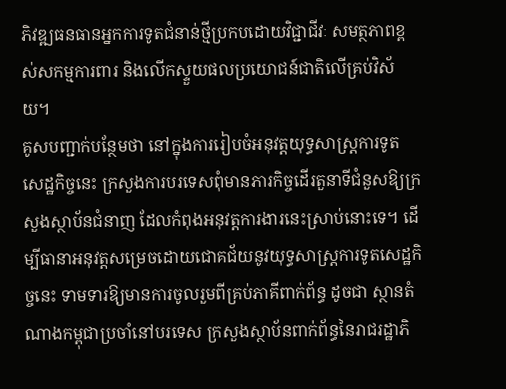ភិវឌ្ឍធនធានអ្នកការទូតជំនាន់ថ្មីប្រកបដោយវិជ្ជាជីវៈ សមត្ថភាពខ្ពស់សកម្មការពារ និងលើកស្ទួយផលប្រយោជន៍ជាតិលើគ្រប់វិស័យ។
គូសបញ្ជាក់បន្ថែមថា នៅក្នុងការរៀបចំអនុវត្តយុទ្ធសាស្រ្តការទូតសេដ្ឋកិច្ចនេះ ក្រសួងការបរទេសពុំមានភារកិច្ចដើរតួនាទីជំនួសឱ្យក្រសួងស្ថាប័នជំនាញ ដែលកំពុងអនុវត្តការងារនេះស្រាប់នោះទេ។ ដើម្បីធានាអនុវត្តសម្រេចដោយជោគជ័យនូវយុទ្ធសាស្រ្តការទូតសេដ្ឋកិច្ចនេះ ទាមទារឱ្យមានការចូលរួមពីគ្រប់ភាគីពាក់ព័ន្ធ ដូចជា ស្ថានតំណាងកម្ពុជាប្រចាំនៅបរទេស ក្រសួងស្ថាប័នពាក់ព័ន្ធនៃរាជរដ្ឋាភិ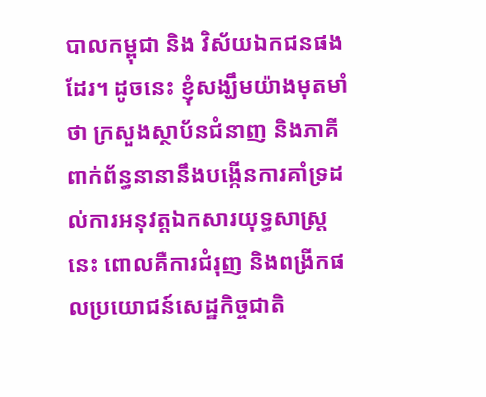បាលកម្ពុជា និង វិស័យឯកជនផងដែរ។ ដូចនេះ ខ្ញុំសង្ឃឹមយ៉ាងមុតមាំថា ក្រសួងស្ថាប័នជំនាញ និងភាគីពាក់ព័ន្ធនានានឹងបង្កើនការគាំទ្រដល់ការអនុវត្តឯកសារយុទ្ធសាស្រ្តនេះ ពោលគឺការជំរុញ និងពង្រីកផលប្រយោជន៍សេដ្ឋកិច្ចជាតិ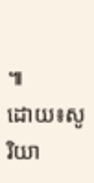៕
ដោយ៖សូ រិយា